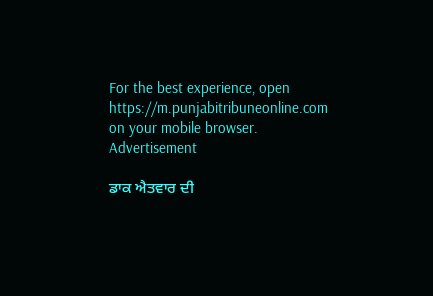For the best experience, open
https://m.punjabitribuneonline.com
on your mobile browser.
Advertisement

ਡਾਕ ਐਤਵਾਰ ਦੀ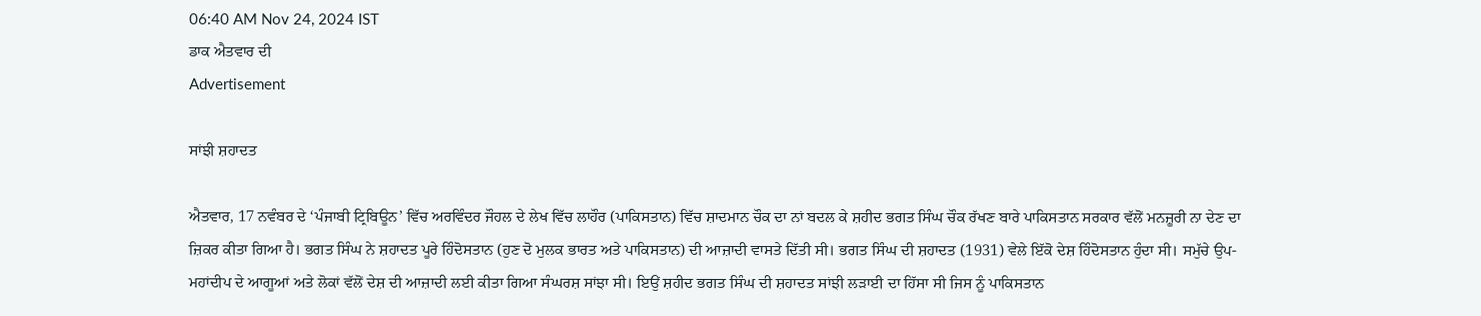06:40 AM Nov 24, 2024 IST
ਡਾਕ ਐਤਵਾਰ ਦੀ
Advertisement

ਸਾਂਝੀ ਸ਼ਹਾਦਤ

ਐਤਵਾਰ, 17 ਨਵੰਬਰ ਦੇ ‘ਪੰਜਾਬੀ ਟ੍ਰਿਬਿਊਨ’ ਵਿੱਚ ਅਰਵਿੰਦਰ ਜੌਹਲ ਦੇ ਲੇਖ ਵਿੱਚ ਲਾਹੌਰ (ਪਾਕਿਸਤਾਨ) ਵਿੱਚ ਸ਼ਾਦਮਾਨ ਚੌਕ ਦਾ ਨਾਂ ਬਦਲ ਕੇ ਸ਼ਹੀਦ ਭਗਤ ਸਿੰਘ ਚੌਕ ਰੱਖਣ ਬਾਰੇ ਪਾਕਿਸਤਾਨ ਸਰਕਾਰ ਵੱਲੋਂ ਮਨਜ਼ੂਰੀ ਨਾ ਦੇਣ ਦਾ ਜ਼ਿਕਰ ਕੀਤਾ ਗਿਆ ਹੈ। ਭਗਤ ਸਿੰਘ ਨੇ ਸ਼ਹਾਦਤ ਪੂਰੇ ਹਿੰਦੋਸਤਾਨ (ਹੁਣ ਦੋ ਮੁਲਕ ਭਾਰਤ ਅਤੇ ਪਾਕਿਸਤਾਨ) ਦੀ ਆਜ਼ਾਦੀ ਵਾਸਤੇ ਦਿੱਤੀ ਸੀ। ਭਗਤ ਸਿੰਘ ਦੀ ਸ਼ਹਾਦਤ (1931) ਵੇਲੇ ਇੱਕੋ ਦੇਸ਼ ਹਿੰਦੋਸਤਾਨ ਹੁੰਦਾ ਸੀ। ਸਮੁੱਚੇ ਉਪ-ਮਹਾਂਦੀਪ ਦੇ ਆਗੂਆਂ ਅਤੇ ਲੋਕਾਂ ਵੱਲੋਂ ਦੇਸ਼ ਦੀ ਆਜ਼ਾਦੀ ਲਈ ਕੀਤਾ ਗਿਆ ਸੰਘਰਸ਼ ਸਾਂਝਾ ਸੀ। ਇਉਂ ਸ਼ਹੀਦ ਭਗਤ ਸਿੰਘ ਦੀ ਸ਼ਹਾਦਤ ਸਾਂਝੀ ਲੜਾਈ ਦਾ ਹਿੱਸਾ ਸੀ ਜਿਸ ਨੂੰ ਪਾਕਿਸਤਾਨ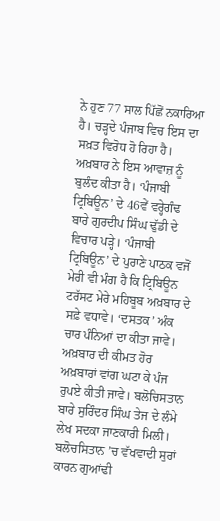ਨੇ ਹੁਣ 77 ਸਾਲ ਪਿੱਛੋਂ ਨਕਾਰਿਆ ਹੈ। ਚੜ੍ਹਦੇ ਪੰਜਾਬ ਵਿਚ ਇਸ ਦਾ ਸਖ਼ਤ ਵਿਰੋਧ ਹੋ ਰਿਹਾ ਹੈ। ਅਖ਼ਬਾਰ ਨੇ ਇਸ ਆਵਾਜ਼ ਨੂੰ ਬੁਲੰਦ ਕੀਤਾ ਹੈ। ‘ਪੰਜਾਬੀ ਟ੍ਰਿਬਿਊਨ’ ਦੇ 46ਵੇਂ ਵਰ੍ਹੇਗੰਢ ਬਾਰੇ ਗੁਰਦੀਪ ਸਿੰਘ ਢੁੱਡੀ ਦੇ ਵਿਚਾਰ ਪੜ੍ਹੇ। ‘ਪੰਜਾਬੀ ਟ੍ਰਿਬਿਊਨ’ ਦੇ ਪੁਰਾਣੇ ਪਾਠਕ ਵਜੋਂ ਮੇਰੀ ਵੀ ਮੰਗ ਹੈ ਕਿ ਟ੍ਰਿਬਿਊਨ ਟਰੱਸਟ ਮੇਰੇ ਮਹਿਬੂਬ ਅਖ਼ਬਾਰ ਦੇ ਸਫ਼ੇ ਵਧਾਵੇ। ‘ਦਸਤਕ’ ਅੰਕ ਚਾਰ ਪੰਨਿਆਂ ਦਾ ਕੀਤਾ ਜਾਵੇ। ਅਖ਼ਬਾਰ ਦੀ ਕੀਮਤ ਹੋਰ ਅਖ਼ਬਾਰਾਂ ਵਾਂਗ ਘਟਾ ਕੇ ਪੰਜ ਰੁਪਏ ਕੀਤੀ ਜਾਵੇ। ਬਲੋਚਿਸਤਾਨ ਬਾਰੇ ਸੁਰਿੰਦਰ ਸਿੰਘ ਤੇਜ ਦੇ ਲੰਮੇ ਲੇਖ ਸਦਕਾ ਜਾਣਕਾਰੀ ਮਿਲੀ। ਬਲੋਚਸਿਤਾਨ ’ਚ ਵੱਖਵਾਦੀ ਸੁਰਾਂ ਕਾਰਨ ਗੁਆਂਢੀ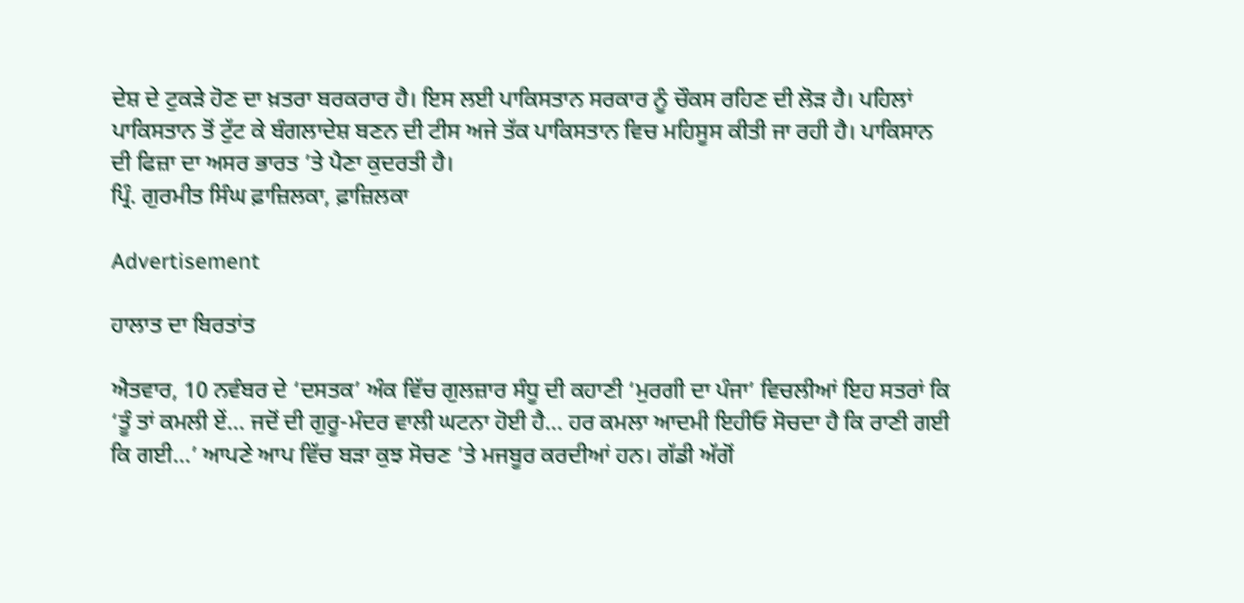ਦੇਸ਼ ਦੇ ਟੁਕੜੇ ਹੋਣ ਦਾ ਖ਼ਤਰਾ ਬਰਕਰਾਰ ਹੈ। ਇਸ ਲਈ ਪਾਕਿਸਤਾਨ ਸਰਕਾਰ ਨੂੰ ਚੌਕਸ ਰਹਿਣ ਦੀ ਲੋੜ ਹੈ। ਪਹਿਲਾਂ ਪਾਕਿਸਤਾਨ ਤੋਂ ਟੁੱਟ ਕੇ ਬੰਗਲਾਦੇਸ਼ ਬਣਨ ਦੀ ਟੀਸ ਅਜੇ ਤੱਕ ਪਾਕਿਸਤਾਨ ਵਿਚ ਮਹਿਸੂਸ ਕੀਤੀ ਜਾ ਰਹੀ ਹੈ। ਪਾਕਿਸਾਨ ਦੀ ਫਿਜ਼ਾ ਦਾ ਅਸਰ ਭਾਰਤ ’ਤੇ ਪੈਣਾ ਕੁਦਰਤੀ ਹੈ।
ਪ੍ਰਿੰ. ਗੁਰਮੀਤ ਸਿੰਘ ਫ਼ਾਜ਼ਿਲਕਾ, ਫ਼ਾਜ਼ਿਲਕਾ

Advertisement

ਹਾਲਾਤ ਦਾ ਬਿਰਤਾਂਤ

ਐਤਵਾਰ, 10 ਨਵੰਬਰ ਦੇ ‘ਦਸਤਕ’ ਅੰਕ ਵਿੱਚ ਗੁਲਜ਼ਾਰ ਸੰਧੂ ਦੀ ਕਹਾਣੀ ‘ਮੁਰਗੀ ਦਾ ਪੰਜਾ’ ਵਿਚਲੀਆਂ ਇਹ ਸਤਰਾਂ ਕਿ ‘ਤੂੰ ਤਾਂ ਕਮਲੀ ਏਂ... ਜਦੋਂ ਦੀ ਗੁਰੂ-ਮੰਦਰ ਵਾਲੀ ਘਟਨਾ ਹੋਈ ਹੈ... ਹਰ ਕਮਲਾ ਆਦਮੀ ਇਹੀਓ ਸੋਚਦਾ ਹੈ ਕਿ ਰਾਣੀ ਗਈ ਕਿ ਗਈ...’ ਆਪਣੇ ਆਪ ਵਿੱਚ ਬੜਾ ਕੁਝ ਸੋਚਣ ’ਤੇ ਮਜਬੂਰ ਕਰਦੀਆਂ ਹਨ। ਗੱਡੀ ਅੱਗੋਂ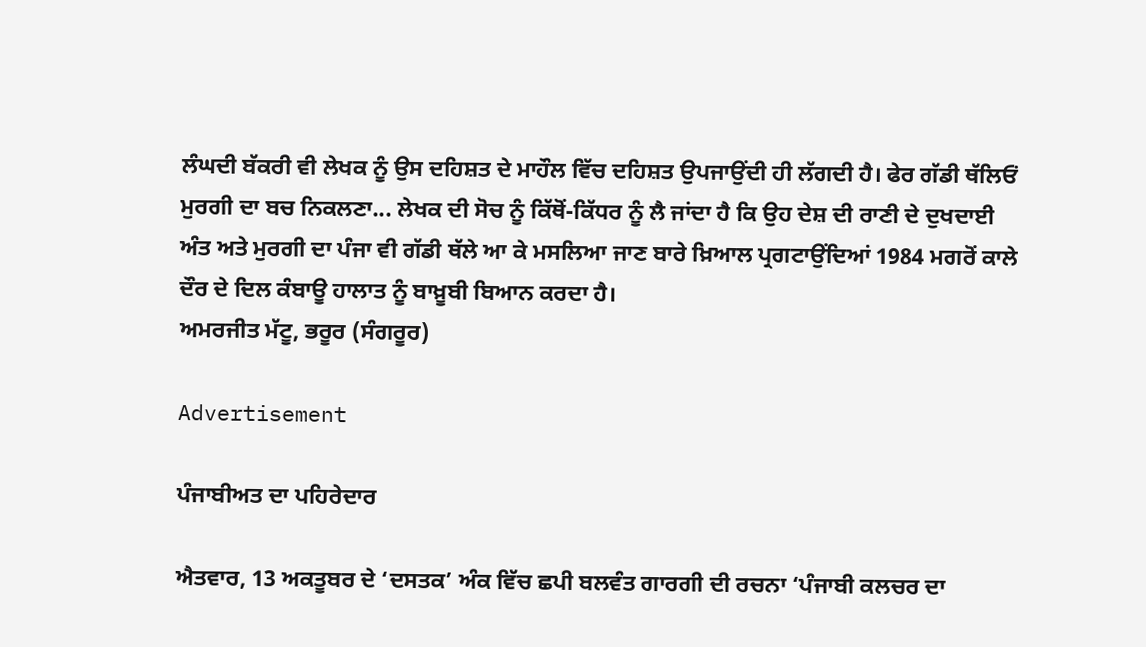ਲੰਘਦੀ ਬੱਕਰੀ ਵੀ ਲੇਖਕ ਨੂੰ ਉਸ ਦਹਿਸ਼ਤ ਦੇ ਮਾਹੌਲ ਵਿੱਚ ਦਹਿਸ਼ਤ ਉਪਜਾਉਂਦੀ ਹੀ ਲੱਗਦੀ ਹੈ। ਫੇਰ ਗੱਡੀ ਥੱਲਿਓਂ ਮੁਰਗੀ ਦਾ ਬਚ ਨਿਕਲਣਾ... ਲੇਖਕ ਦੀ ਸੋਚ ਨੂੰ ਕਿੱਥੋਂ-ਕਿੱਧਰ ਨੂੰ ਲੈ ਜਾਂਦਾ ਹੈ ਕਿ ਉਹ ਦੇਸ਼ ਦੀ ਰਾਣੀ ਦੇ ਦੁਖਦਾਈ ਅੰਤ ਅਤੇ ਮੁਰਗੀ ਦਾ ਪੰਜਾ ਵੀ ਗੱਡੀ ਥੱਲੇ ਆ ਕੇ ਮਸਲਿਆ ਜਾਣ ਬਾਰੇ ਖ਼ਿਆਲ ਪ੍ਰਗਟਾਉਂਦਿਆਂ 1984 ਮਗਰੋਂ ਕਾਲੇ ਦੌਰ ਦੇ ਦਿਲ ਕੰਬਾਊ ਹਾਲਾਤ ਨੂੰ ਬਾਖ਼ੂਬੀ ਬਿਆਨ ਕਰਦਾ ਹੈ।
ਅਮਰਜੀਤ ਮੱਟੂ, ਭਰੂਰ (ਸੰਗਰੂਰ)

Advertisement

ਪੰਜਾਬੀਅਤ ਦਾ ਪਹਿਰੇਦਾਰ

ਐਤਵਾਰ, 13 ਅਕਤੂਬਰ ਦੇ ‘ਦਸਤਕ’ ਅੰਕ ਵਿੱਚ ਛਪੀ ਬਲਵੰਤ ਗਾਰਗੀ ਦੀ ਰਚਨਾ ‘ਪੰਜਾਬੀ ਕਲਚਰ ਦਾ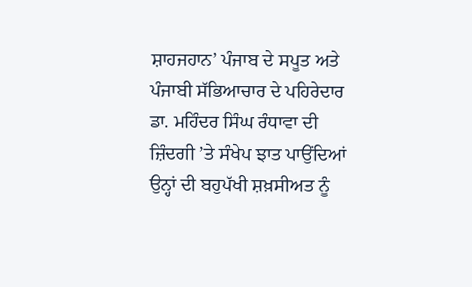ਸ਼ਾਹਜਹਾਨ’ ਪੰਜਾਬ ਦੇ ਸਪੂਤ ਅਤੇ ਪੰਜਾਬੀ ਸੱਭਿਆਚਾਰ ਦੇ ਪਹਿਰੇਦਾਰ ਡਾ. ਮਹਿੰਦਰ ਸਿੰਘ ਰੰਧਾਵਾ ਦੀ ਜ਼ਿੰਦਗੀ ’ਤੇ ਸੰਖੇਪ ਝਾਤ ਪਾਉਂਦਿਆਂ ਉਨ੍ਹਾਂ ਦੀ ਬਹੁਪੱਖੀ ਸ਼ਖ਼ਸੀਅਤ ਨੂੰ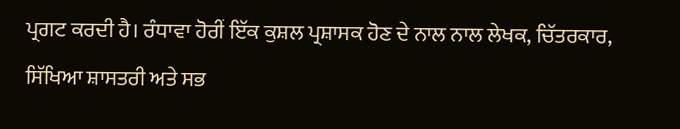ਪ੍ਰਗਟ ਕਰਦੀ ਹੈ। ਰੰਧਾਵਾ ਹੋਰੀਂ ਇੱਕ ਕੁਸ਼ਲ ਪ੍ਰਸ਼ਾਸਕ ਹੋਣ ਦੇ ਨਾਲ ਨਾਲ ਲੇਖਕ, ਚਿੱਤਰਕਾਰ, ਸਿੱਖਿਆ ਸ਼ਾਸਤਰੀ ਅਤੇ ਸਭ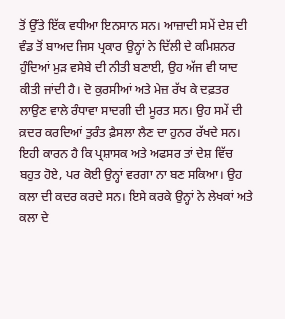ਤੋਂ ਉੱਤੇ ਇੱਕ ਵਧੀਆ ਇਨਸਾਨ ਸਨ। ਆਜ਼ਾਦੀ ਸਮੇਂ ਦੇਸ਼ ਦੀ ਵੰਡ ਤੋਂ ਬਾਅਦ ਜਿਸ ਪ੍ਰਕਾਰ ਉਨ੍ਹਾਂ ਨੇ ਦਿੱਲੀ ਦੇ ਕਮਿਸ਼ਨਰ ਹੁੰਦਿਆਂ ਮੁੜ ਵਸੇਬੇ ਦੀ ਨੀਤੀ ਬਣਾਈ, ਉਹ ਅੱਜ ਵੀ ਯਾਦ ਕੀਤੀ ਜਾਂਦੀ ਹੈ। ਦੋ ਕੁਰਸੀਆਂ ਅਤੇ ਮੇਜ਼ ਰੱਖ ਕੇ ਦਫ਼ਤਰ ਲਾਉਣ ਵਾਲੇ ਰੰਧਾਵਾ ਸਾਦਗੀ ਦੀ ਮੂਰਤ ਸਨ। ਉਹ ਸਮੇਂ ਦੀ ਕ਼ਦਰ ਕਰਦਿਆਂ ਤੁਰੰਤ ਫ਼ੈਸਲਾ ਲੈਣ ਦਾ ਹੁਨਰ ਰੱਖਦੇ ਸਨ। ਇਹੀ ਕਾਰਨ ਹੈ ਕਿ ਪ੍ਰਸ਼ਾਸਕ ਅਤੇ ਅਫਸਰ ਤਾਂ ਦੇਸ਼ ਵਿੱਚ ਬਹੁਤ ਹੋਏ, ਪਰ ਕੋਈ ਉਨ੍ਹਾਂ ਵਰਗਾ ਨਾ ਬਣ ਸਕਿਆ। ਉਹ ਕਲਾ ਦੀ ਕਦਰ ਕਰਦੇ ਸਨ। ਇਸੇ ਕਰਕੇ ਉਨ੍ਹਾਂ ਨੇ ਲੇਖਕਾਂ ਅਤੇ ਕਲਾ ਦੇ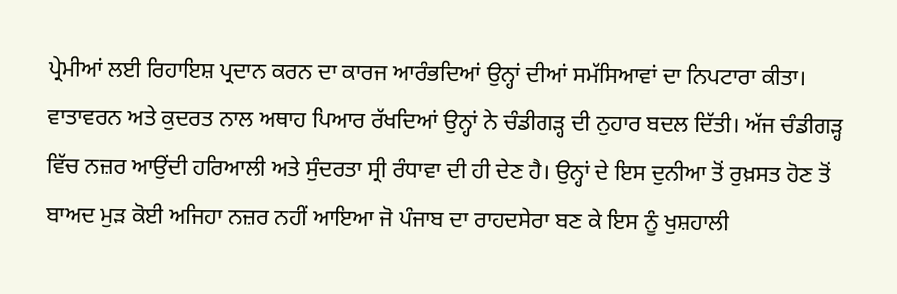ਪ੍ਰੇਮੀਆਂ ਲਈ ਰਿਹਾਇਸ਼ ਪ੍ਰਦਾਨ ਕਰਨ ਦਾ ਕਾਰਜ ਆਰੰਭਦਿਆਂ ਉਨ੍ਹਾਂ ਦੀਆਂ ਸਮੱਸਿਆਵਾਂ ਦਾ ਨਿਪਟਾਰਾ ਕੀਤਾ। ਵਾਤਾਵਰਨ ਅਤੇ ਕੁਦਰਤ ਨਾਲ ਅਥਾਹ ਪਿਆਰ ਰੱਖਦਿਆਂ ਉਨ੍ਹਾਂ ਨੇ ਚੰਡੀਗੜ੍ਹ ਦੀ ਨੁਹਾਰ ਬਦਲ ਦਿੱਤੀ। ਅੱਜ ਚੰਡੀਗੜ੍ਹ ਵਿੱਚ ਨਜ਼ਰ ਆਉਂਦੀ ਹਰਿਆਲੀ ਅਤੇ ਸੁੰਦਰਤਾ ਸ੍ਰੀ ਰੰਧਾਵਾ ਦੀ ਹੀ ਦੇਣ ਹੈ। ਉਨ੍ਹਾਂ ਦੇ ਇਸ ਦੁਨੀਆ ਤੋਂ ਰੁਖ਼ਸਤ ਹੋਣ ਤੋਂ ਬਾਅਦ ਮੁੜ ਕੋਈ ਅਜਿਹਾ ਨਜ਼ਰ ਨਹੀਂ ਆਇਆ ਜੋ ਪੰਜਾਬ ਦਾ ਰਾਹਦਸੇਰਾ ਬਣ ਕੇ ਇਸ ਨੂੰ ਖੁਸ਼ਹਾਲੀ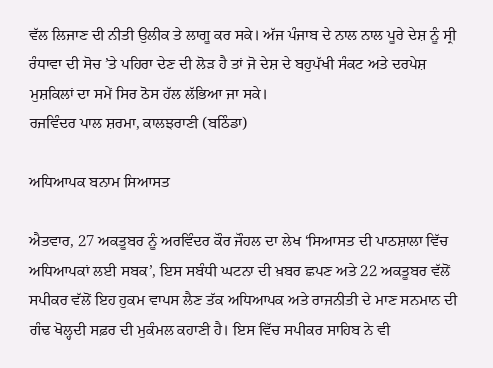ਵੱਲ ਲਿਜਾਣ ਦੀ ਨੀਤੀ ਉਲੀਕ ਤੇ ਲਾਗੂ ਕਰ ਸਕੇ। ਅੱਜ ਪੰਜਾਬ ਦੇ ਨਾਲ ਨਾਲ ਪੂਰੇ ਦੇਸ਼ ਨੂੰ ਸ੍ਰੀ ਰੰਧਾਵਾ ਦੀ ਸੋਚ ’ਤੇ ਪਹਿਰਾ ਦੇਣ ਦੀ ਲੋੜ ਹੈ ਤਾਂ ਜੋ ਦੇਸ਼ ਦੇ ਬਹੁਪੱਖੀ ਸੰਕਟ ਅਤੇ ਦਰਪੇਸ਼ ਮੁਸ਼ਕਿਲਾਂ ਦਾ ਸਮੇਂ ਸਿਰ ਠੋਸ ਹੱਲ ਲੱਭਿਆ ਜਾ ਸਕੇ।
ਰਜਵਿੰਦਰ ਪਾਲ ਸ਼ਰਮਾ, ਕਾਲਝਰਾਣੀ (ਬਠਿੰਡਾ)

ਅਧਿਆਪਕ ਬਨਾਮ ਸਿਆਸਤ

ਐਤਵਾਰ, 27 ਅਕਤੂਬਰ ਨੂੰ ਅਰਵਿੰਦਰ ਕੌਰ ਜੌਹਲ ਦਾ ਲੇਖ ‘ਸਿਆਸਤ ਦੀ ਪਾਠਸ਼ਾਲਾ ਵਿੱਚ ਅਧਿਆਪਕਾਂ ਲਈ ਸਬਕ’, ਇਸ ਸਬੰਧੀ ਘਟਨਾ ਦੀ ਖ਼ਬਰ ਛਪਣ ਅਤੇ 22 ਅਕਤੂਬਰ ਵੱਲੋਂ ਸਪੀਕਰ ਵੱਲੋਂ ਇਹ ਹੁਕਮ ਵਾਪਸ ਲੈਣ ਤੱਕ ਅਧਿਆਪਕ ਅਤੇ ਰਾਜਨੀਤੀ ਦੇ ਮਾਣ ਸਨਮਾਨ ਦੀ ਗੰਢ ਖੋਲ੍ਹਦੀ ਸਫ਼ਰ ਦੀ ਮੁਕੰਮਲ ਕਹਾਣੀ ਹੈ। ਇਸ ਵਿੱਚ ਸਪੀਕਰ ਸਾਹਿਬ ਨੇ ਵੀ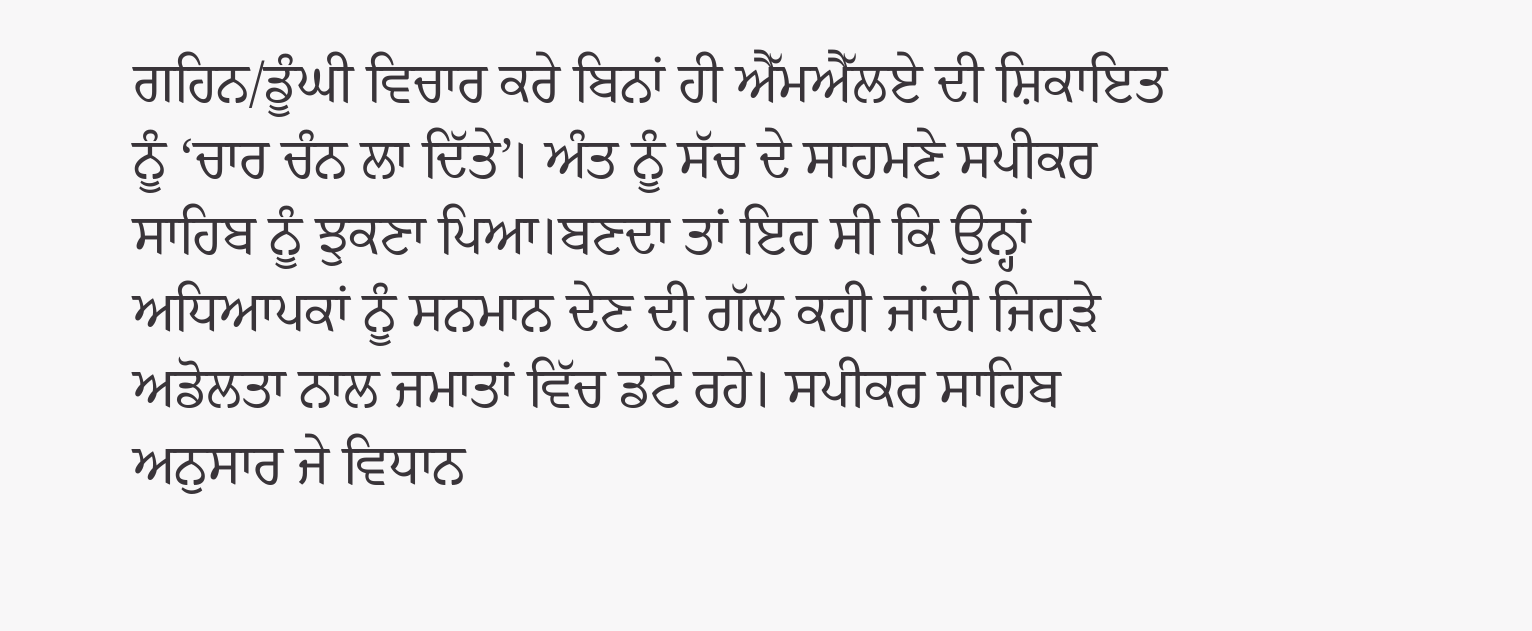ਗਹਿਨ/ਡੂੰਘੀ ਵਿਚਾਰ ਕਰੇ ਬਿਨਾਂ ਹੀ ਐੱਮਐੱਲਏ ਦੀ ਸ਼ਿਕਾਇਤ ਨੂੰ ‘ਚਾਰ ਚੰਨ ਲਾ ਦਿੱਤੇ’। ਅੰਤ ਨੂੰ ਸੱਚ ਦੇ ਸਾਹਮਣੇ ਸਪੀਕਰ ਸਾਹਿਬ ਨੂੰ ਝੁਕਣਾ ਪਿਆ।ਬਣਦਾ ਤਾਂ ਇਹ ਸੀ ਕਿ ਉਨ੍ਹਾਂ ਅਧਿਆਪਕਾਂ ਨੂੰ ਸਨਮਾਨ ਦੇਣ ਦੀ ਗੱਲ ਕਹੀ ਜਾਂਦੀ ਜਿਹੜੇ ਅਡੋਲਤਾ ਨਾਲ ਜਮਾਤਾਂ ਵਿੱਚ ਡਟੇ ਰਹੇ। ਸਪੀਕਰ ਸਾਹਿਬ ਅਨੁਸਾਰ ਜੇ ਵਿਧਾਨ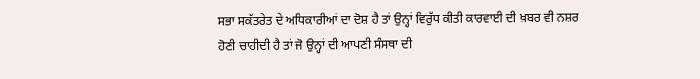ਸਭਾ ਸਕੱਤਰੇਤ ਦੇ ਅਧਿਕਾਰੀਆਂ ਦਾ ਦੋਸ਼ ਹੈ ਤਾਂ ਉਨ੍ਹਾਂ ਵਿਰੁੱਧ ਕੀਤੀ ਕਾਰਵਾਈ ਦੀ ਖ਼ਬਰ ਵੀ ਨਸ਼ਰ ਹੋਣੀ ਚਾਹੀਦੀ ਹੈ ਤਾਂ ਜੋ ਉਨ੍ਹਾਂ ਦੀ ਆਪਣੀ ਸੰਸਥਾ ਦੀ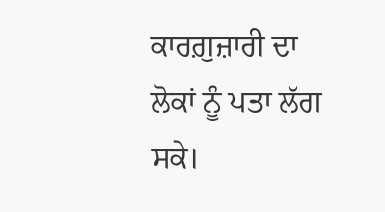ਕਾਰਗ਼ੁਜ਼ਾਰੀ ਦਾ ਲੋਕਾਂ ਨੂੰ ਪਤਾ ਲੱਗ ਸਕੇ।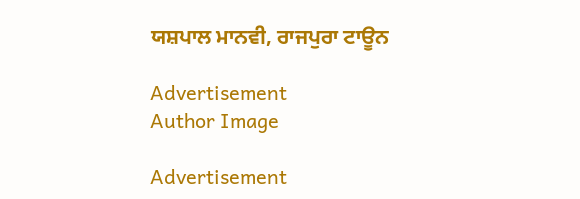ਯਸ਼ਪਾਲ ਮਾਨਵੀ, ਰਾਜਪੁਰਾ ਟਾਊਨ

Advertisement
Author Image

Advertisement